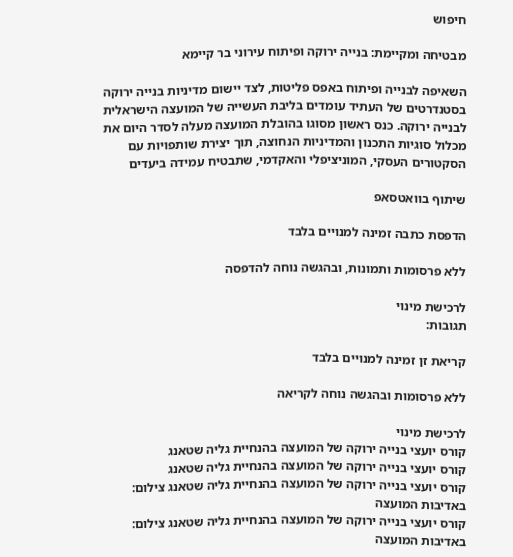חיפוש

מבטיחה ומקיימת: בנייה ירוקה ופיתוח עירוני בר קיימא

השאיפה לבנייה ופיתוח באפס פליטות, לצד יישום מדיניות בנייה ירוקה בסטנדרטים של העתיד עומדים בליבת העשייה של המועצה הישראלית לבנייה ירוקה. כנס ראשון מסוגו בהובלת המועצה מעלה לסדר היום את מכלול סוגיות התכנון והמדיניות הנחוצה, תוך יצירת שותפויות עם הסקטורים העסקי, המוניציפלי והאקדמי, שתבטיח עמידה ביעדים

שיתוף בוואטסאפ

הדפסת כתבה זמינה למנויים בלבד

ללא פרסומות ותמונות, ובהגשה נוחה להדפסה

לרכישת מינוי
תגובות:

קריאת זן זמינה למנויים בלבד

ללא פרסומות ובהגשה נוחה לקריאה

לרכישת מינוי
קורס יועצי בנייה ירוקה של המועצה בהנחיית גליה שטאנג
קורס יועצי בנייה ירוקה של המועצה בהנחיית גליה שטאנג
קורס יועצי בנייה ירוקה של המועצה בהנחיית גליה שטאנג צילום: באדיבות המועצה
קורס יועצי בנייה ירוקה של המועצה בהנחיית גליה שטאנג צילום: באדיבות המועצה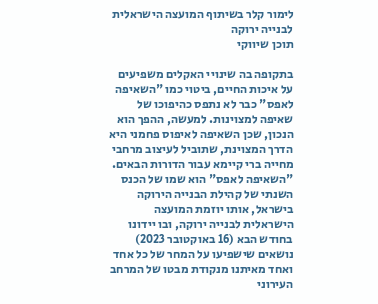לימור קלר בשיתוף המועצה הישראלית לבנייה ירוקה
תוכן שיווקי

בתקופה בה שינויי האקלים משפיעים על איכות החיים, ביטוי כמו "השאיפה לאפס" כבר לא נתפס כהיפוכו של שאיפה למצוינות. למעשה, ההפך הוא הנכון, שכן השאיפה לאיפוס פחמני היא הדרך המצוינת, שתוביל לעיצוב מרחבי מחייה ברי קיימא עבור הדורות הבאים. "השאיפה לאפס" הוא שמו של הכנס השנתי של קהילת הבנייה הירוקה בישראל, אותו יוזמת המועצה הישראלית לבנייה ירוקה, ובו יידונו בחודש הבא (16 באוקטובר 2023) נושאים שישפיעו על המחר של כל אחד ואחד מאיתנו מנקודת מבטו של המרחב העירוני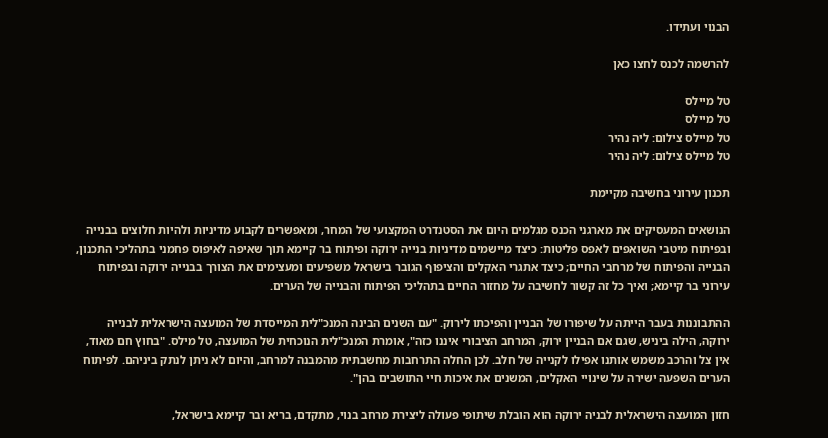הבנוי ועתידו.

להרשמה לכנס לחצו כאן

טל מיילס
טל מיילס
טל מיילס צילום: ליה נהיר
טל מיילס צילום: ליה נהיר

תכנון עירוני בחשיבה מקיימת

הנושאים המעסיקים את מארגני הכנס מגלמים היום את הסטנדרט המקצועי של המחר, ומאפשרים לקבוע מדיניות ולהיות חלוצים בבנייה ובפיתוח מיטבי השואפים לאפס פליטות: כיצד מיישמים מדיניות בנייה ירוקה ופיתוח בר קיימא תוך שאיפה לאיפוס פחמני בתהליכי התכנון, הבנייה והפיתוח של מרחבי החיים; כיצד אתגרי האקלים והציפוף הגובר בישראל משפיעים ומעצימים את הצורך בבנייה ירוקה ובפיתוח עירוני בר קיימא; ואיך כל זה קשור לחשיבה על מחזור החיים בתהליכי הפיתוח והבנייה של הערים.

ההתבוננות בעבר הייתה על שיפורו של הבניין והפיכתו לירוק. "עם השנים הבינה המנכ"לית המייסדת של המועצה הישראלית לבנייה ירוקה, הילה ביניש, שגם אם הבניין ירוק, המרחב הציבורי איננו כזה", אומרת המנכ"לית הנוכחית של המועצה, טל מילס. "בחוץ חם מאוד, אין צל והרכב משמש אותנו אפילו לקנייה של חלב. לכן החלה התרחבות מחשבתית מהמבנה למרחב, והיום לא ניתן לנתק ביניהם. לפיתוח הערים השפעה ישירה על שינויי האקלים, המשנים את איכות חיי התושבים בהן".

חזון המועצה הישראלית לבניה ירוקה הוא הובלת שיתופי פעולה ליצירת מרחב בנוי, מתקדם, בריא ובר קיימא בישראל,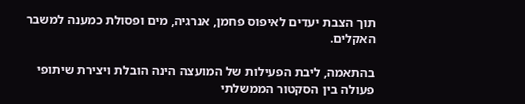תוך הצבת יעדים לאיפוס פחמן, אנרגיה, מים ופסולת כמענה למשבר האקלים.

בהתאמה, ליבת הפעילות של המועצה הינה הובלת ויצירת שיתופי פעולה בין הסקטור הממשלתי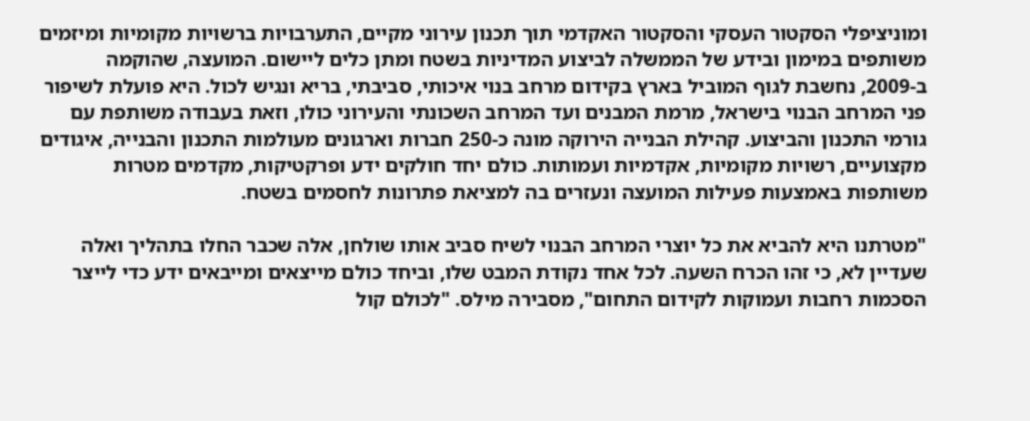ומוניציפלי הסקטור העסקי והסקטור האקדמי תוך תכנון עירוני מקיים, התערבויות ברשויות מקומיות ומיזמים משותפים במימון ובידע של הממשלה לביצוע המדיניות בשטח ומתן כלים ליישום. המועצה, שהוקמה ב-2009, נחשבת לגוף המוביל בארץ בקידום מרחב בנוי איכותי, סביבתי, בריא ונגיש לכול. היא פועלת לשיפור פני המרחב הבנוי בישראל, מרמת המבנים ועד המרחב השכונתי והעירוני כולו, וזאת בעבודה משותפת עם גורמי התכנון והביצוע. קהילת הבנייה הירוקה מונה כ-250 חברות וארגונים מעולמות התכנון והבנייה, איגודים מקצועיים, רשויות מקומיות, אקדמיות ועמותות. כולם יחד חולקים ידע ופרקטיקות, מקדמים מטרות משותפות באמצעות פעילות המועצה ונעזרים בה למציאת פתרונות לחסמים בשטח.

"מטרתנו היא להביא את כל יוצרי המרחב הבנוי לשיח סביב אותו שולחן, אלה שכבר החלו בתהליך ואלה שעדיין לא, כי זהו הכרח השעה. לכל אחד נקודת המבט שלו, וביחד כולם מייצאים ומייבאים ידע כדי לייצר הסכמות רחבות ועמוקות לקידום התחום", מסבירה מילס. "לכולם קול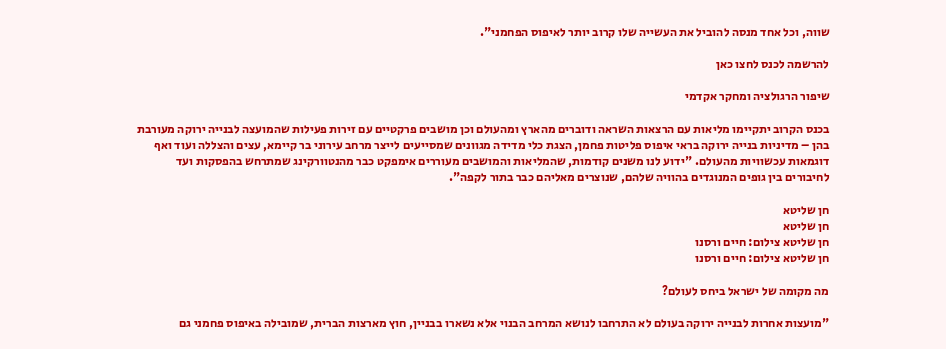שווה, וכל אחד מנסה להוביל את העשייה שלו קרוב יותר לאיפוס הפחמני".

להרשמה לכנס לחצו כאן

שיפור הרגולציה ומחקר אקדמי

בכנס הקרוב יתקיימו מליאות עם הרצאות השראה ודוברים מהארץ ומהעולם וכן מושבים פרקטיים עם זירות פעילות שהמועצה לבנייה ירוקה מעורבת בהן – מדיניות בנייה ירוקה בראי איפוס פליטות פחמן, הצגת כלי מדידה מגוונים שמסייעים לייצר מרחב עירוני בר קיימא, עצים והצללה ועוד ואף דוגמאות עכשוויות מהעולם. "ידוע לנו משנים קודמות, שהמליאות והמושבים מעוררים אימפקט כבר מהנטוורקינג שמתרחש בהפסקות ועד לחיבורים בין גופים המנוגדים בהוויה שלהם, שנוצרים מאליהם כבר בתור לקפה".

חן שליטא
חן שליטא
חן שליטא צילום: חיים ורסנו
חן שליטא צילום: חיים ורסנו

מה מקומה של ישראל ביחס לעולם?

"מועצות אחרות לבנייה ירוקה בעולם לא התרחבו לנושא המרחב הבנוי אלא נשארו בבניין, חוץ מארצות הברית, שמובילה באיפוס פחמני גם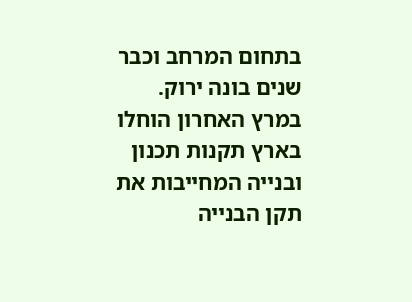בתחום המרחב וכבר שנים בונה ירוק. במרץ האחרון הוחלו בארץ תקנות תכנון ובנייה המחייבות את תקן הבנייה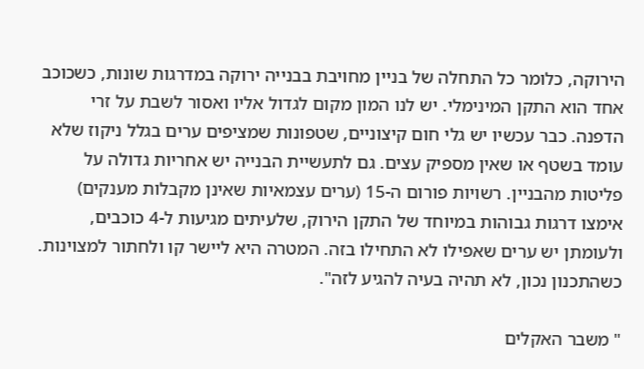הירוקה, כלומר כל התחלה של בניין מחויבת בבנייה ירוקה במדרגות שונות, כשכוכב אחד הוא התקן המינימלי. יש לנו המון מקום לגדול אליו ואסור לשבת על זרי הדפנה. כבר עכשיו יש גלי חום קיצוניים, שטפונות שמציפים ערים בגלל ניקוז שלא עומד בשטף או שאין מספיק עצים. גם לתעשיית הבנייה יש אחריות גדולה על פליטות מהבניין. רשויות פורום ה-15 (ערים עצמאיות שאינן מקבלות מענקים) אימצו דרגות גבוהות במיוחד של התקן הירוק, שלעיתים מגיעות ל-4 כוכבים, ולעומתן יש ערים שאפילו לא התחילו בזה. המטרה היא ליישר קו ולחתור למצוינות. כשהתכנון נכון, לא תהיה בעיה להגיע לזה".

" משבר האקלים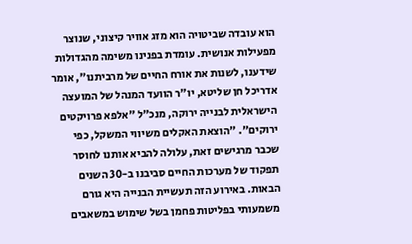הוא עובדה שביטויה הוא מזג אוויר קיצוני, שנוצר מפעילות אנושית. עומדת בפנינו משימה מהגדולות שידענו, לשנות את אורח החיים של מרביתנו", אומר אדריכל חן שליטא, יו"ר הוועד המנהל של המועצה הישראלית לבנייה ירוקה, מנכ"ל "אלפא פרויקטים ירוקים". "הוצאת האקלים משיווי המשקל, כפי שכבר מרגישים זאת, עלולה להביא אותנו לחוסר תפקוד של מערכות החיים סביבנו ב-30 השנים הבאות. באירוע הזה תעשיית הבנייה היא גורם משמעותי בפליטות פחמן בשל שימוש במשאבים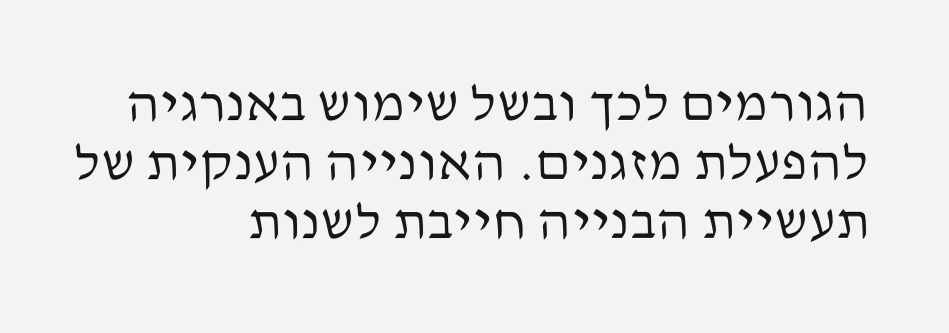הגורמים לכך ובשל שימוש באנרגיה להפעלת מזגנים. האונייה הענקית של תעשיית הבנייה חייבת לשנות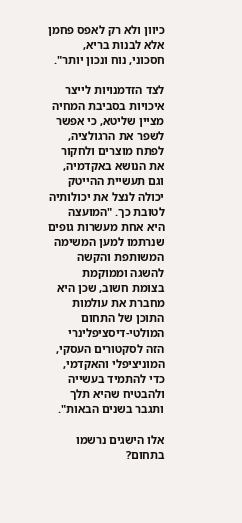כיוון ולא רק לאפס פחמן אלא לבנות בריא, חסכוני, נוח ונכון יותר".

לצד הזדמנויות לייצר איכויות בסביבת המחיה מציין שליטא, כי אפשר לשפר את הרגולציה, לפתח מוצרים ולחקור את הנושא באקדמיה, וגם תעשיית ההייטק יכולה לנצל את יכולותיה לטובת כך. "המועצה היא אחת מעשרות גופים שנרתמו למען המשימה המשותפת והקשה להשגה וממוקמת בצומת חשוב, שכן היא מחברת את עולמות התוכן של התחום המולטי-דיסציפלינרי הזה לסקטורים העסקי, המוניציפלי והאקדמי, כדי להתמיד בעשייה ולהבטיח שהיא תלך ותגבר בשנים הבאות".

אלו הישגים נרשמו בתחום?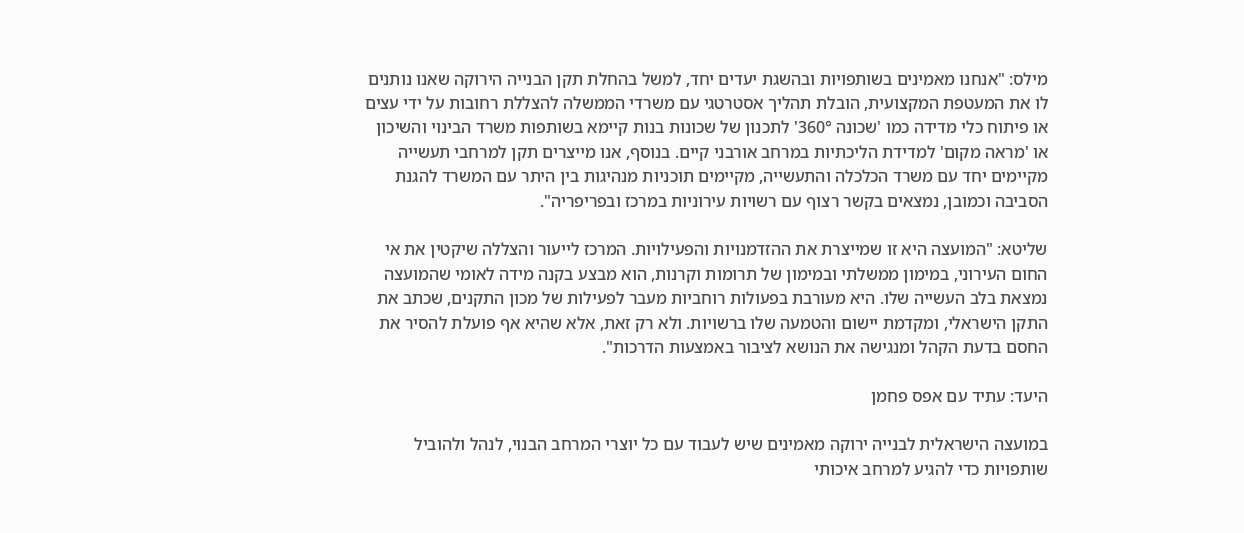מילס: "אנחנו מאמינים בשותפויות ובהשגת יעדים יחד, למשל בהחלת תקן הבנייה הירוקה שאנו נותנים לו את המעטפת המקצועית, הובלת תהליך אסטרטגי עם משרדי הממשלה להצללת רחובות על ידי עצים או פיתוח כלי מדידה כמו 'שכונה 360°' לתכנון של שכונות בנות קיימא בשותפות משרד הבינוי והשיכון או 'מראה מקום' למדידת הליכתיות במרחב אורבני קיים. בנוסף, אנו מייצרים תקן למרחבי תעשייה מקיימים יחד עם משרד הכלכלה והתעשייה, מקיימים תוכניות מנהיגות בין היתר עם המשרד להגנת הסביבה וכמובן, נמצאים בקשר רצוף עם רשויות עירוניות במרכז ובפריפריה".

שליטא: "המועצה היא זו שמייצרת את ההזדמנויות והפעילויות. המרכז לייעור והצללה שיקטין את אי החום העירוני, במימון ממשלתי ובמימון של תרומות וקרנות, הוא מבצע בקנה מידה לאומי שהמועצה נמצאת בלב העשייה שלו. היא מעורבת בפעולות רוחביות מעבר לפעילות של מכון התקנים, שכתב את התקן הישראלי, ומקדמת יישום והטמעה שלו ברשויות. ולא רק זאת, אלא שהיא אף פועלת להסיר את החסם בדעת הקהל ומנגישה את הנושא לציבור באמצעות הדרכות".

היעד: עתיד עם אפס פחמן

במועצה הישראלית לבנייה ירוקה מאמינים שיש לעבוד עם כל יוצרי המרחב הבנוי, לנהל ולהוביל שותפויות כדי להגיע למרחב איכותי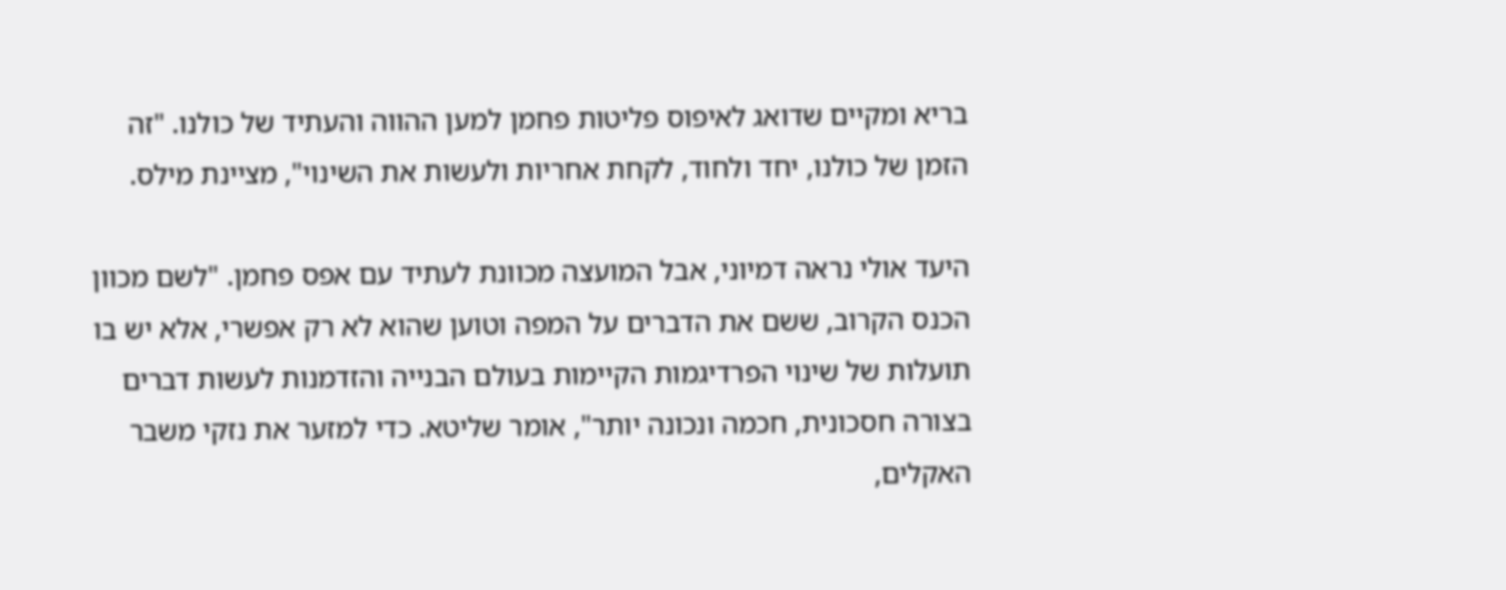בריא ומקיים שדואג לאיפוס פליטות פחמן למען ההווה והעתיד של כולנו. "זה הזמן של כולנו, יחד ולחוד, לקחת אחריות ולעשות את השינוי", מציינת מילס.

היעד אולי נראה דמיוני, אבל המועצה מכוונת לעתיד עם אפס פחמן. "לשם מכוון הכנס הקרוב, ששם את הדברים על המפה וטוען שהוא לא רק אפשרי, אלא יש בו תועלות של שינוי הפרדיגמות הקיימות בעולם הבנייה והזדמנות לעשות דברים בצורה חסכונית, חכמה ונכונה יותר", אומר שליטא. כדי למזער את נזקי משבר האקלים,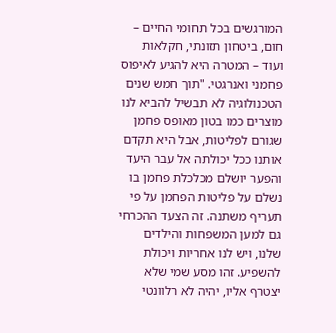המורגשים בכל תחומי החיים – חום, ביטחון תזונתי, חקלאות ועוד – המטרה היא להגיע לאיפוס פחמני ואנרגטי. "תוך חמש שנים הטכנולוגיה לא תבשיל להביא לנו מוצרים כמו בטון מאופס פחמן שגורם לפליטות, אבל היא תקדם אותנו ככל יכולתה אל עבר היעד והפער יושלם מכלכלת פחמן בו נשלם על פליטות הפחמן על פי תעריף משתנה. זה הצעד ההכרחי גם למען המשפחות והילדים שלנו, ויש לנו אחריות ויכולת להשפיע. זהו מסע שמי שלא יצטרף אליו, יהיה לא רלוונטי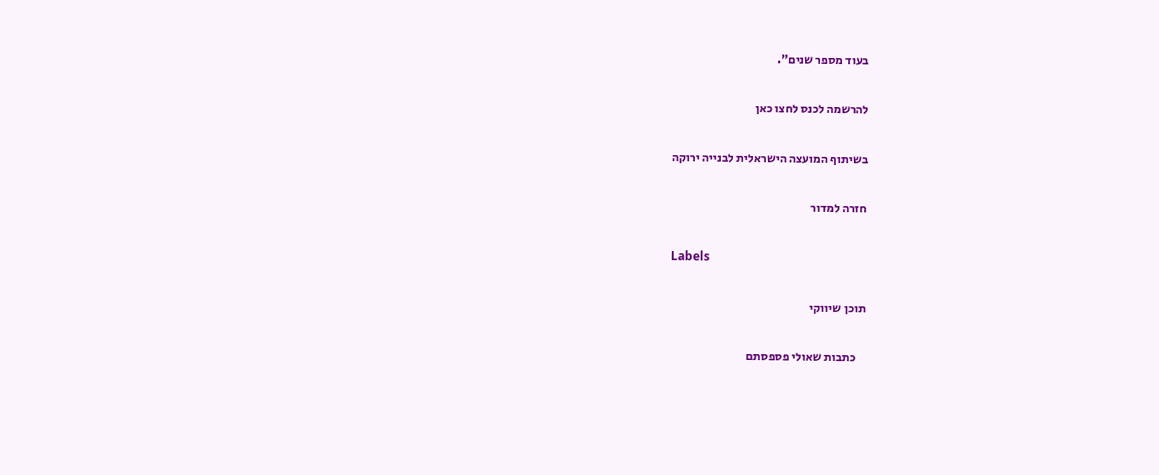בעוד מספר שנים".

להרשמה לכנס לחצו כאן

בשיתוף המועצה הישראלית לבנייה ירוקה

חזרה למדור

Labels

תוכן שיווקי

    כתבות שאולי פספסתם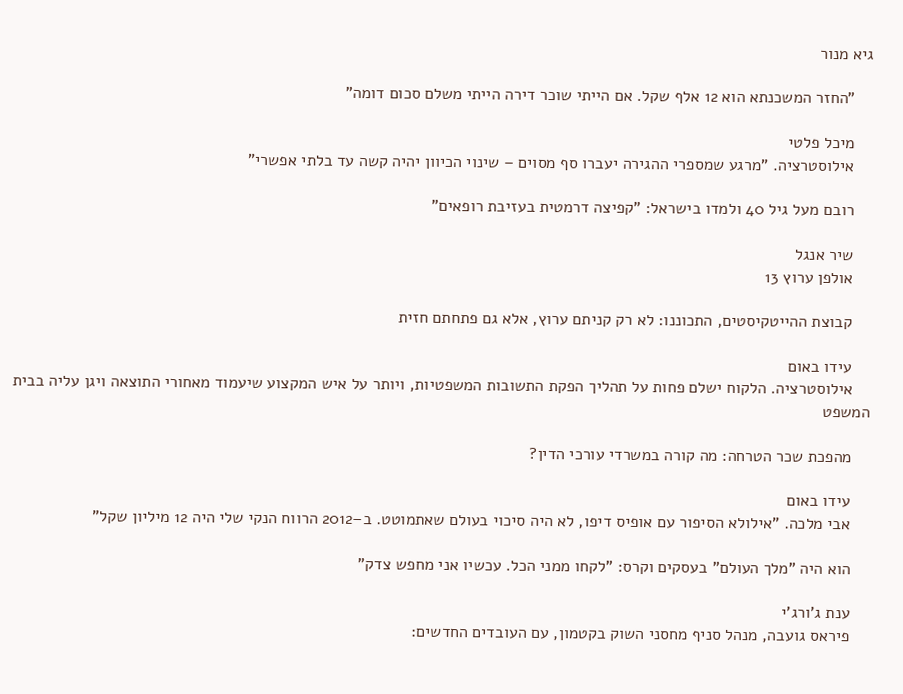גיא מנור

    "החזר המשכנתא הוא 12 אלף שקל. אם הייתי שוכר דירה הייתי משלם סכום דומה"

    מיכל פלטי
    אילוסטרציה. "מרגע שמספרי ההגירה יעברו סף מסוים – שינוי הכיוון יהיה קשה עד בלתי אפשרי"

    רובם מעל גיל 40 ולמדו בישראל: "קפיצה דרמטית בעזיבת רופאים"

    שיר אנגל
    אולפן ערוץ 13

    קבוצת ההייטקיסטים, התכוננו: לא רק קניתם ערוץ, אלא גם פתחתם חזית

    עידו באום
    אילוסטרציה. הלקוח ישלם פחות על תהליך הפקת התשובות המשפטיות, ויותר על איש המקצוע שיעמוד מאחורי התוצאה ויגן עליה בבית המשפט

    מהפכת שכר הטרחה: מה קורה במשרדי עורכי הדין?

    עידו באום
    אבי מלכה. "אילולא הסיפור עם אופיס דיפו, לא היה סיכוי בעולם שאתמוטט. ב–2012 הרווח הנקי שלי היה 12 מיליון שקל"

    הוא היה "מלך העולם" בעסקים וקרס: "לקחו ממני הכל. עכשיו אני מחפש צדק"

    ענת ג'ורג'י
    פיראס גועבה, מנהל סניף מחסני השוק בקטמון, עם העובדים החדשים: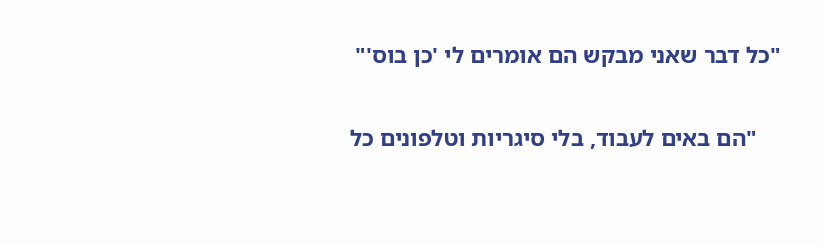"כל דבר שאני מבקש הם אומרים לי 'כן בוס'"

    "הם באים לעבוד, בלי סיגריות וטלפונים כל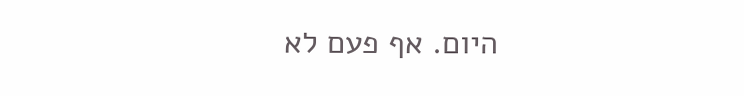היום. אף פעם לא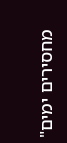מחסירים ימים"